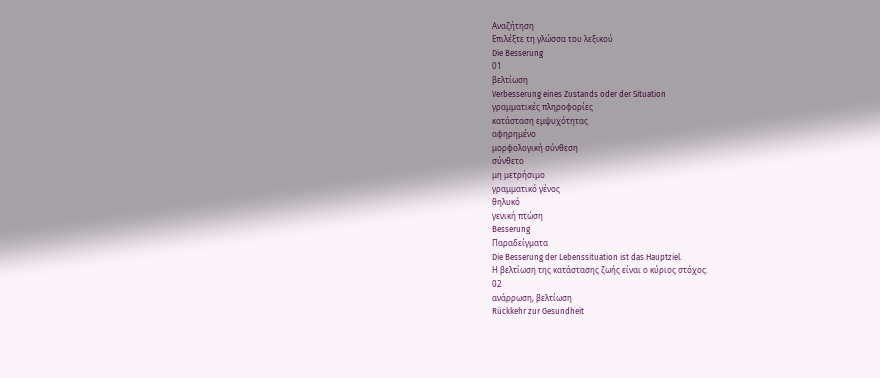Αναζήτηση
Επιλέξτε τη γλώσσα του λεξικού
Die Besserung
01
βελτίωση
Verbesserung eines Zustands oder der Situation
γραμματικές πληροφορίες
κατάσταση εμψυχότητας
αφηρημένο
μορφολογική σύνθεση
σύνθετο
μη μετρήσιμο
γραμματικό γένος
θηλυκό
γενική πτώση
Besserung
Παραδείγματα
Die Besserung der Lebenssituation ist das Hauptziel.
Η βελτίωση της κατάστασης ζωής είναι ο κύριος στόχος.
02
ανάρρωση, βελτίωση
Rückkehr zur Gesundheit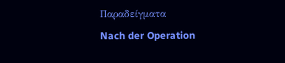Παραδείγματα
Nach der Operation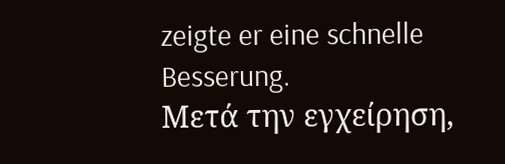zeigte er eine schnelle Besserung.
Μετά την εγχείρηση,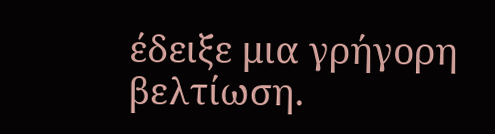έδειξε μια γρήγορη βελτίωση.